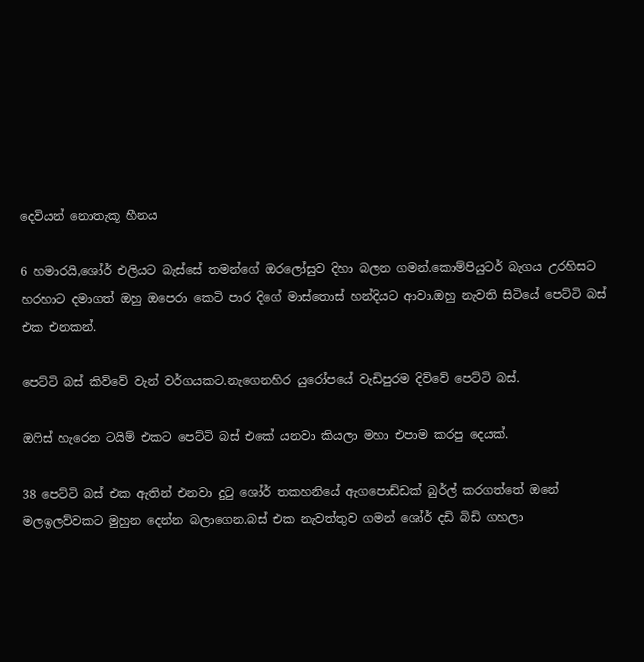දෙවියන් නොතැකූ හීනය

6 හමාරයි,ශෝර් එලියට බැස්සේ තමන්ගේ ඔරලෝසුව දිහා බලන ගමන්.කොම්පියුටර් බැගය උරහිසට හරහාට දමාගත් ඔහු ඔපෙරා කෙටි පාර දිගේ මාස්තොස් හන්දියට ආවා.ඔහු නැවති සිටියේ පෙට්ටි බස් එක එනකන්.

පෙට්ටි බස් කිව්වේ වැන් වර්ගයකට.නැගෙනහිර යුරෝපයේ වැඩිපුරම දිව්වේ පෙට්ටි බස්.

ඔෆිස් හැරෙන ටයිම් එකට පෙට්ටි බස් එකේ යනවා කියලා මහා එපාම කරපු දෙයක්.

38 පෙට්ටි බස් එක ඇතින් එනවා දුටු ශෝර් තකහනියේ ඇගපොඩ්ඩක් බුර්ල් කරගත්තේ ඔනේ මලඉලව්වකට මුහුන දෙන්න බලාගෙන.බස් එක නැවත්තුව ගමන් ශෝර් දඩි බිඩි ගහලා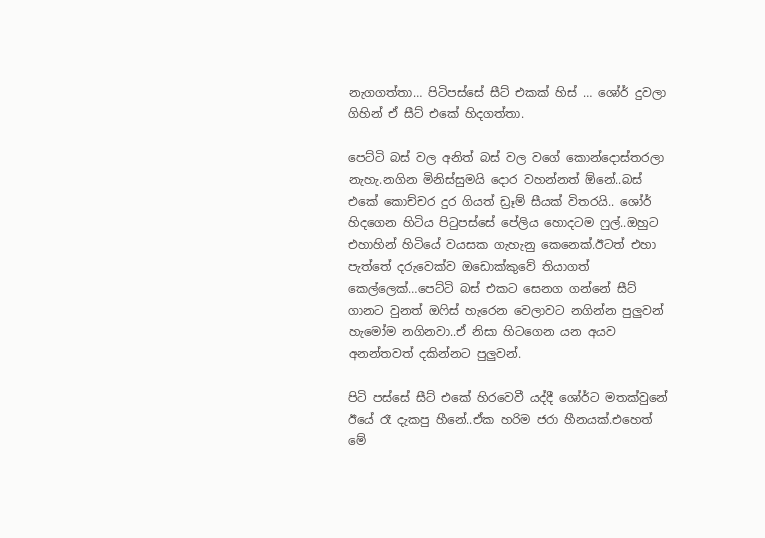නැගගත්තා… පිටිපස්සේ සීට් එකක් හිස් … ශෝර් දුවලා ගිහින් ඒ සීට් එකේ හිදගත්තා.

පෙට්ටි බස් වල අනිත් බස් වල වගේ කොන්දොස්තරලා නැහැ.නගින මිනිස්සුමයි දොර වහන්නත් ඕනේ..බස් එකේ කොච්චර දුර ගියත් ඩ්‍රෑම් සීයක් විතරයි.. ශෝර් හිදගෙන හිටිය පිටුපස්සේ පේලිය හොදටම ෆුල්..ඔහුට එහාහින් හිටියේ වයසක ගැහැනු කෙනෙක්.ඊටත් එහා පැත්තේ දරුවෙක්ව ඔඩොක්කුවේ තියාගත් කෙල්ලෙක්…පෙට්ටි බස් එකට සෙනග ගන්නේ සීට් ගානට වුනත් ඔෆිස් හැරෙන වෙලාවට නගින්න පුලුවන් හැමෝම නගිනවා..ඒ නිසා හිටගෙන යන අයව අනන්තවත් දකින්නට පුලුවන්.

පිටි පස්සේ සීට් එකේ හිරවෙවී යද්දී ශෝර්ට මතක්වුනේ ඊයේ රෑ දැකපු හීනේ..ඒක හරිම ජරා හීනයක්.එහෙත් මේ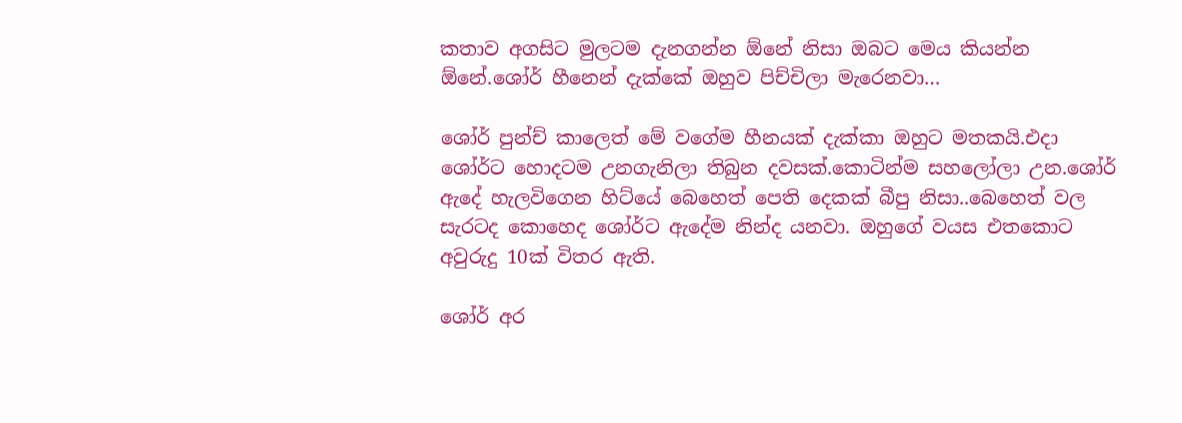කතාව අගසිට මුලටම දැනගන්න ඕනේ නිසා ඔබට මෙය කියන්න ඕනේ.ශෝර් හීනෙන් දැක්කේ ඔහුව පිච්චිලා මැරෙනවා…

ශෝර් පුන්ච් කාලෙත් මේ වගේම හීනයක් දැක්කා ඔහුට මතකයි.එදා ශෝර්ට හොදටම උනගැනිලා තිබුන දවසක්.කොටින්ම සහලෝලා උන.ශෝර් ඇදේ හැලවිගෙන හිට්යේ බෙහෙත් පෙති දෙකක් බීපු නිසා..බෙහෙත් වල සැරටද කොහෙද ශෝර්ට ඇදේම නින්ද යනවා. ඔහුගේ වයස එතකොට අවුරුදු 10ක් විතර ඇති.

ශෝර් අර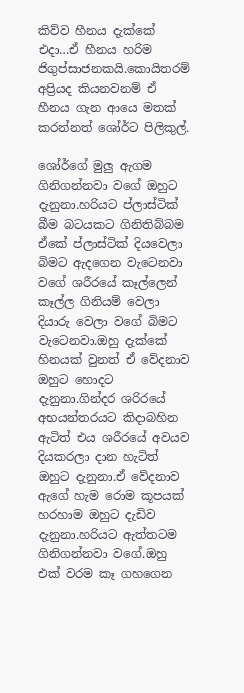කිව්ව හීනය දැක්කේ එදා…ඒ හීනය හරිම ජිගුප්සාජනකයි.කොයිතරම් අප්‍රියද කියනවනම් ඒ හීනය ගැන ආයෙ මතක් කරන්නත් ශෝර්ට පිලිකුල්.

ශෝර්ගේ මුලු ඇගම ගිනිගන්නවා වගේ ඔහුට දැනුනා.හරියට ප්ලාස්ටික් බීම බටයකට ගිනිතිබ්බම ඒකේ ප්ලාස්ටික් දියවෙලා බිමට ඇදගෙන වැටෙනවා වගේ ශරීරයේ කෑල්ලෙන් කෑල්ල ගිනියම් වෙලා දියාරු වෙලා වගේ බිමට වැටෙනවා.ඔහු දැක්කේ හිනයක් වුනත් ඒ වේදනාව ඔහුට හොදට දැනුනා.ගින්දර ශරිරයේ අභයන්තරයට කිදාබහින ඇටිත් එය ශරීරයේ අවයව දියකරලා දාන හැටිත් ඔහුට දැනුනා.ඒ වේදනාව ඇගේ හැම රොම කූපයක් හරහාම ඔහුට දැඩිව දැනුනා.හරියට ඇත්තටම ගිනිගන්නවා වගේ.ඔහු එක් වරම කෑ ගහගෙන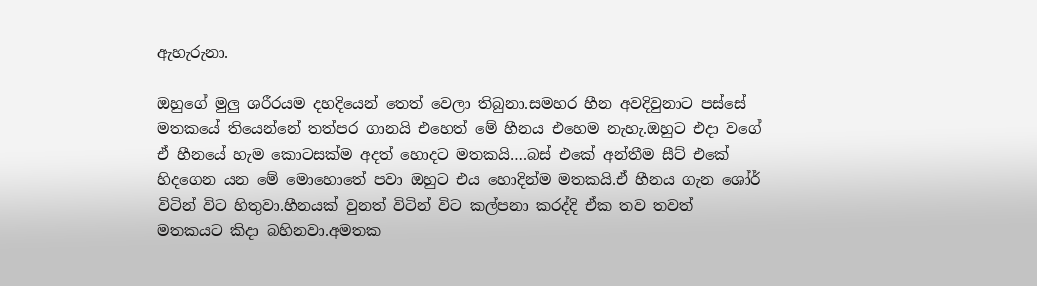ඇහැරුනා.

ඔහුගේ මුලු ශරීරයම දහදියෙන් තෙත් වෙලා තිබුනා.සමහර හීන අවදිවුනාට පස්සේ මතකයේ තියෙන්නේ තත්පර ගානයි එහෙත් මේ හීනය එහෙම නැහැ.ඔහුට එදා වගේ ඒ හීනයේ හැම කොටසක්ම අදත් හොදට මතකයි….බස් එකේ අන්තීම සීට් එකේ හිදගෙන යන මේ මොහොතේ පවා ඔහුට එය හොදින්ම මතකයි.ඒ හීනය ගැන ශෝර් විටින් විට හිතුවා.හීනයක් වුනත් විටින් විට කල්පනා කරද්දි ඒක තව තවත් මතකයට කිදා බහිනවා.අමතක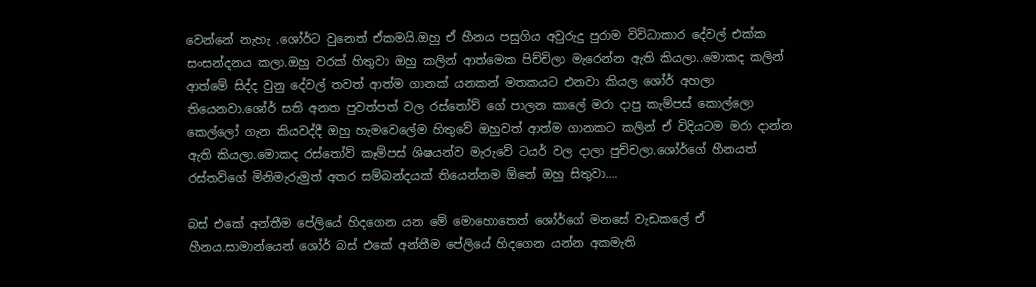වෙන්නේ නැහැ .ශෝර්ට වුනෙත් ඒකමයි.ඔහු ඒ හීනය පසුගිය අවුරුදු පුරාම විවිධාකාර දේවල් එක්ක සංසන්දනය කලා.ඔහු වරක් හිතුවා ඔහු කලින් ආත්මෙක පිච්චිලා මැරෙන්න ඇති කියලා..මොකද කලින් ආත්මේ සිද්ද වුනු දේවල් තවත් ආත්ම ගානක් යනකන් මතකයට එනවා කියල ශෝර් අහලා තියෙනවා.ශෝර් සති අනත පුවත්පත් වල රස්තෝව් ගේ පාලන කාලේ මරා දාපු කැම්පස් කොල්ලො කෙල්ලෝ ගැන කියවද්දී ඔහු හැමවෙලේම හිතුවේ ඔහුවත් ආත්ම ගානකට කලින් ඒ විදියටම මරා දාන්න ඇති කියලා.මොකද රස්තෝව් කෑම්පස් ශිෂයන්ව මැරුවේ ටයර් වල දාලා පුච්චලා.ශෝර්ගේ හීනයත් රස්තව්ගේ මිනිමැරුමුත් අතර සම්බන්දයක් තියෙන්නම ඕනේ ඔහු සිතුවා….

බස් එකේ අන්තීම පේලියේ හිදගෙන යන මේ මොහොතෙත් ශෝර්ගේ මනසේ වැඩකලේ ඒ හීනය.සාමාන්යෙන් ශෝර් බස් එකේ අන්තීම පේලියේ හිදගෙන යන්න අකමැති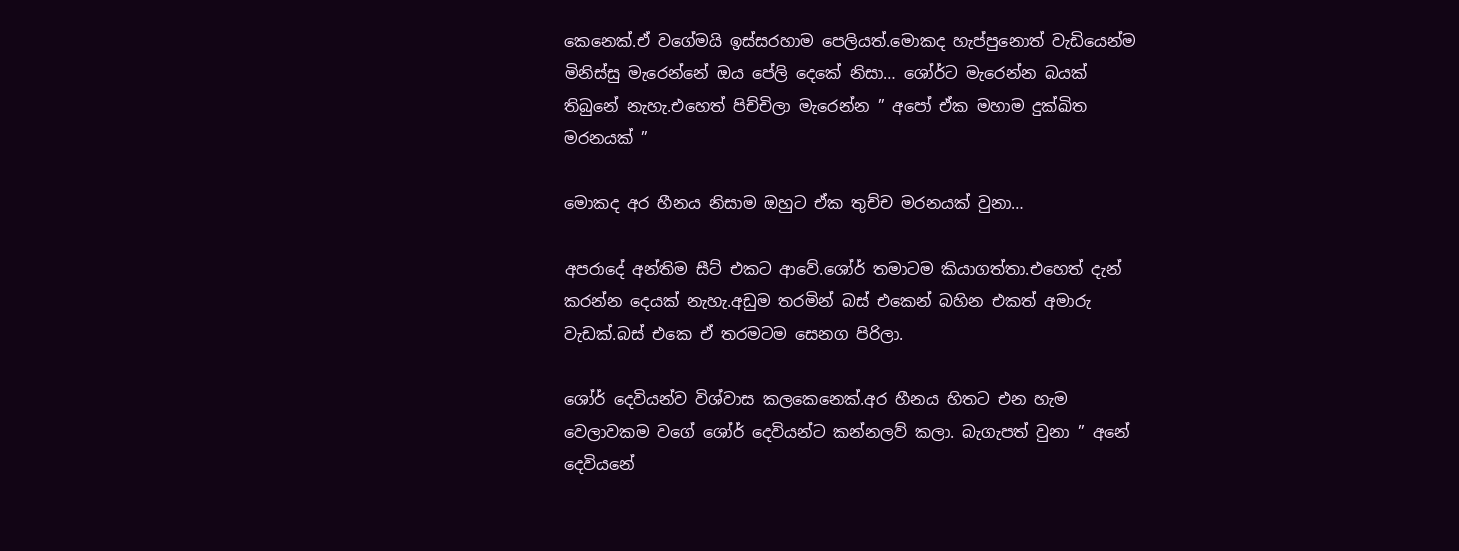කෙනෙක්.ඒ වගේමයි ඉස්සරහාම පෙලියත්.මොකද හැප්පුනොත් වැඩියෙන්ම මිනිස්සු මැරෙන්නේ ඔය පේලි දෙකේ නිසා… ශෝර්ට මැරෙන්න බයක් තිබුනේ නැහැ.එහෙත් පිච්චිලා මැරෙන්න ” අපෝ ඒක මහාම දුක්ඛිත මරනයක් ”

මොකද අර හීනය නිසාම ඔහුට ඒක තුච්ච මරනයක් වුනා…

අපරාදේ අන්තිම සීට් එකට ආවේ.ශෝර් තමාටම කියාගත්තා.එහෙත් දැන් කරන්න දෙයක් නැහැ.අඩුම තරමින් බස් එකෙන් බහින එකත් අමාරු වැඩක්.බස් එකෙ ඒ තරමටම සෙනග පිරිලා.

ශෝර් දෙවියන්ව විශ්වාස කලකෙනෙක්.අර හීනය හිතට එන හැම වෙලාවකම වගේ ශෝර් දෙවියන්ට කන්නලව් කලා. බැගැපත් වුනා ” අනේ දෙවියනේ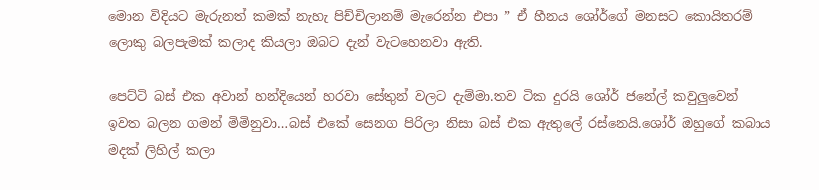මොන විදියට මැරුනත් කමක් නැහැ පිච්චිලානම් මැරෙන්න එපා ” ඒ හීනය ශෝර්ගේ මනසට කොයිතරම් ලොකු බලපැමක් කලාද කියලා ඔබට දැන් වැටහෙනවා ඇති.

පෙට්ටි බස් එක අවාන් හන්දියෙන් හරවා සේතුන් වලට දැම්මා.තව ටික දුරයි ශෝර් ජනේල් කවුලුවෙන් ඉවත බලන ගමන් මිමිනුවා…බස් එකේ සෙනග පිරිලා නිසා බස් එක ඇතුලේ රස්නෙයි.ශෝර් ඔහුගේ කබාය මදක් ලිහිල් කලා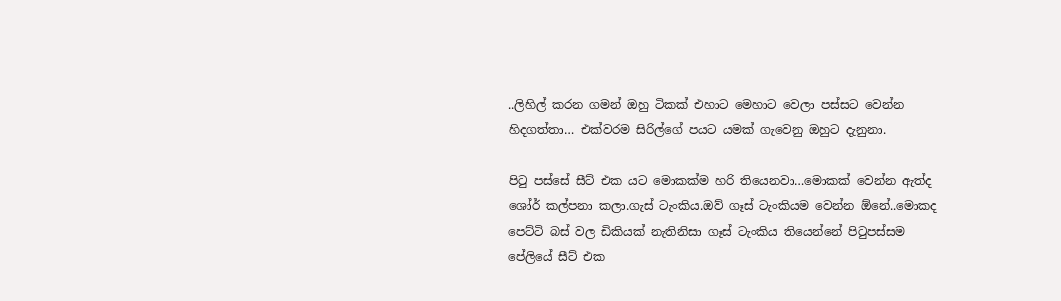..ලිහිල් කරන ගමන් ඔහු ටිකක් එහාට මෙහාට වෙලා පස්සට වෙන්න හිදගත්තා… එක්වරම සිරිල්ගේ පයට යමක් ගැවෙනු ඔහුට දැනුනා.

පිටු පස්සේ සීට් එක යට මොකක්ම හරි තියෙනවා…මොකක් වෙන්න ඇත්ද ශෝර් කල්පනා කලා.ගැස් ටැංකිය.ඔව් ගෑස් ටැංකියම වෙන්න ඕනේ..මොකද පෙට්ටි බස් වල ඩිකියක් නැතිනිසා ගෑස් ටැංකිය තියෙන්නේ පිටුපස්සම පේලියේ සීට් එක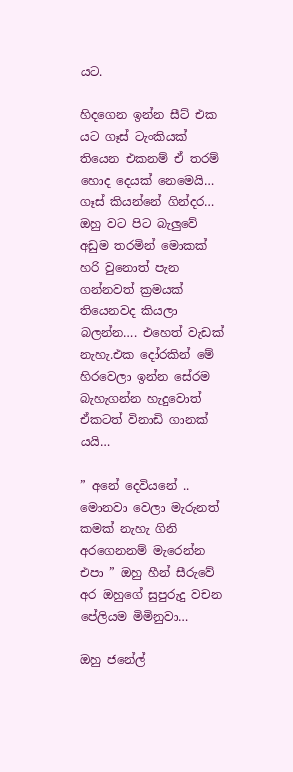යට.

හිදගෙන ඉන්න සීට් එක යට ගෑස් ටැංකියක් තියෙන එකනම් ඒ තරම් හොද දෙයක් නෙමෙයි… ගෑස් කියන්නේ ගින්දර… ඔහු වට පිට බැලුවේ අඩුම තරමින් මොකක් හරි වුනොත් පැන ගන්නවත් ක්‍රමයක් තියෙනවද කියලා බලන්න…. එහෙත් වැඩක් නැහැ.එක දෝරකින් මේ හිරවෙලා ඉන්න සේරම බැහැගන්න හැදුවොත් ඒකටත් විනාඩි ගානක් යයි…

” අනේ දෙවියනේ .. මොනවා වෙලා මැරුනත් කමක් නැහැ ගිනි අරගෙනනම් මැරෙන්න එපා ” ඔහු හීන් සීරුවේ අර ඔහුගේ සුපුරුදු වචන පේලියම මිමිනුවා…

ඔහු ජනේල්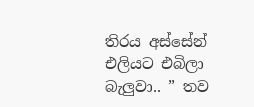තිරය අස්සේන් එලියට එබිලා බැලුවා.. ” තව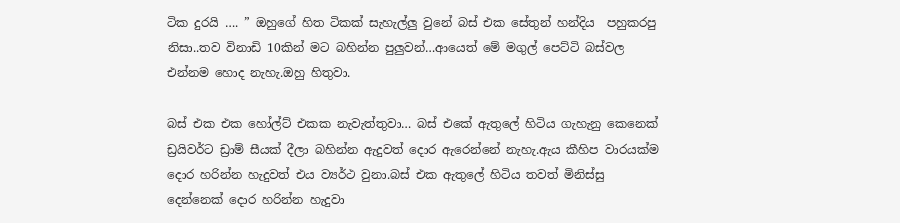ටික දුරයි …. ” ඔහුගේ හිත ටිකක් සැහැල්ලු වුනේ බස් එක සේතුන් හන්දිය  පහුකරපු නිසා..තව විනාඩි 10කින් මට බහින්න පුලුවන්…ආයෙත් මේ මගුල් පෙට්ටි බස්වල එන්නම හොද නැහැ.ඔහු හිතුවා.

බස් එක එක හෝල්ට් එකක නැවැත්තුවා… බස් එකේ ඇතුලේ හිටිය ගැහැනු කෙනෙක් ඩ්‍රයිවර්ට ඩ්‍රාම් සීයක් දීලා බහින්න ඇදුවත් දොර ඇරෙන්නේ නැහැ.ඇය කීහිප වාරයක්ම දොර හරින්න හැදුවත් එය ව්‍යර්ථ වුනා.බස් එක ඇතුලේ හිටිය තවත් මිනිස්සු දෙන්නෙක් දොර හරින්න හැදුවා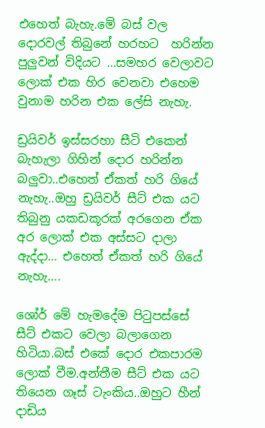එහෙත් බැහැ.මේ බස් වල දොරවල් තිබුනේ හරහට  හරින්න පුලුවන් විදියට …සමහර වෙලාවට ලොක් එක හිර වෙනවා එහෙම වුනාම හරින එක ලේසි නැහැ.

ඩ්‍රයිවර් ඉස්සරහා සීටි එකෙන් බැහැලා ගිහින් දොර හරින්න බලුවා..එහෙත් ඒකත් හරි ගියේ නැහැ..ඔහු ඩ්‍රයිවර් සීට් එක යට තිබුනු යකඩකූරක් අරගෙන ඒක අර ලොක් එක අස්සට දාලා ඇද්දා… එහෙත් ඒකත් හරි ගියේ නැහැ….

ශෝර් මේ හැමදේම පිටුපස්සේ සීට් එකට වෙලා බලාගෙන හිටියා.බස් එකේ දොර එකපාරම ලොක් වීම.අන්තීම සීට් එක යට තියෙන ගෑස් ටැංකිය..ඔහුට හීන් දාඩිය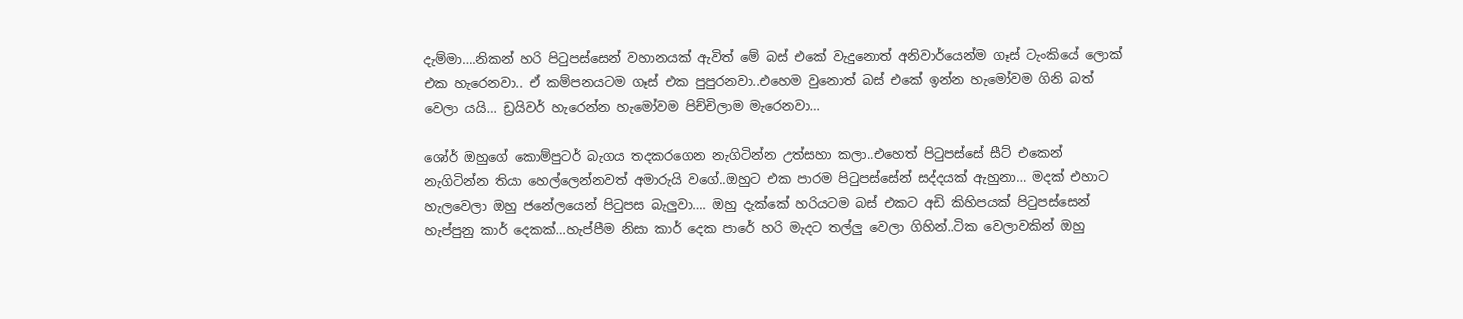දැම්මා….නිකන් හරි පිටුපස්සෙන් වහානයක් ඇවිත් මේ බස් එකේ වැදුනොත් අනිවාර්යෙන්ම ගෑස් ටැංකියේ ලොක් එක හැරෙනවා.. ඒ කම්පනයටම ගෑස් එක පුපුරනවා..එහෙම වුනොත් බස් එකේ ඉන්න හැමෝවම ගිනි බත් වෙලා යයි… ඩ්‍රයිවර් හැරෙන්න හැමෝවම පිච්චිලාම මැරෙනවා…

ශෝර් ඔහුගේ කොම්පුටර් බැගය තදකරගෙන නැගිටින්න උත්සහා කලා..එහෙත් පිටුපස්සේ සීට් එකෙන් නැගිටින්න තියා හෙල්ලෙන්නවත් අමාරුයි වගේ..ඔහුට එක පාරම පිටුපස්සේන් සද්දයක් ඇහුනා… මදක් එහාට හැලවෙලා ඔහු ජනේලයෙන් පිටුපස බැලුවා…. ඔහු දැක්කේ හරියටම බස් එකට අඩි කිහිපයක් පිටුපස්සෙන් හැප්පුනු කාර් දෙකක්…හැප්පීම නිසා කාර් දෙක පාරේ හරි මැදට තල්ලු වෙලා ගිහින්..ටික වෙලාවකින් ඔහු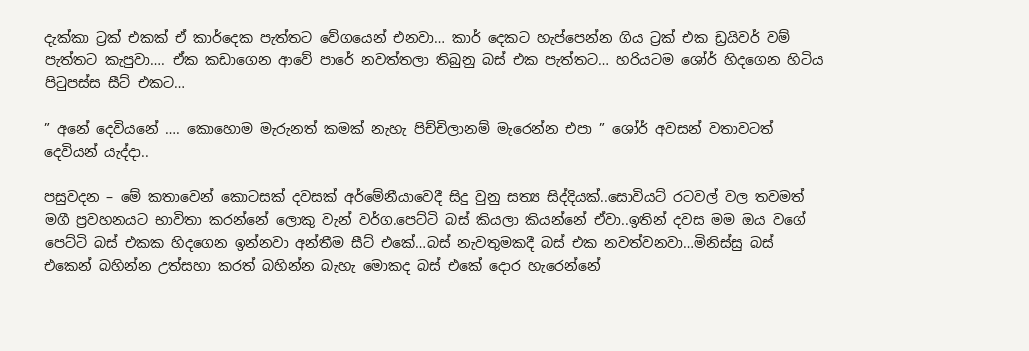දැක්කා ට්‍රක් එකක් ඒ කාර්දෙක පැත්තට වේගයෙන් එනවා… කාර් දෙකට හැප්පෙන්න ගිය ට්‍රක් එක ඩ්‍රයිවර් වම් පැත්තට කැපුවා…. ඒක කඩාගෙන ආවේ පාරේ නවත්තලා තිබුනු බස් එක පැත්තට… හරියටම ශෝර් හිදගෙන හිටිය පිටුපස්ස සීට් එකට…

” අනේ දෙවියනේ …. කොහොම මැරුනත් කමක් නැහැ පිච්චිලානම් මැරෙන්න එපා ” ශෝර් අවසන් වතාවටත් දෙවියන් යැද්දා..

පසුවදන – මේ කතාවෙන් කොටසක් දවසක් අර්මේනීයාවෙදී සිදු වුනු සත්‍ය සිද්දියක්..සොවියට් රටවල් වල තවමත් මගී ප්‍රවහනයට භාවිතා කරන්නේ ලොකු වැන් වර්ග.පෙට්ටි බස් කියලා කියන්නේ ඒවා..ඉතින් දවස මම ඔය වගේ පෙට්ටි බස් එකක හිදගෙන ඉන්නවා අන්තීම සීට් එකේ…බස් නැවතුමකදී බස් එක නවත්වනවා…මිනිස්සු බස් එකෙන් බහින්න උත්සහා කරත් බහින්න බැහැ මොකද බස් එකේ දොර හැරෙන්නේ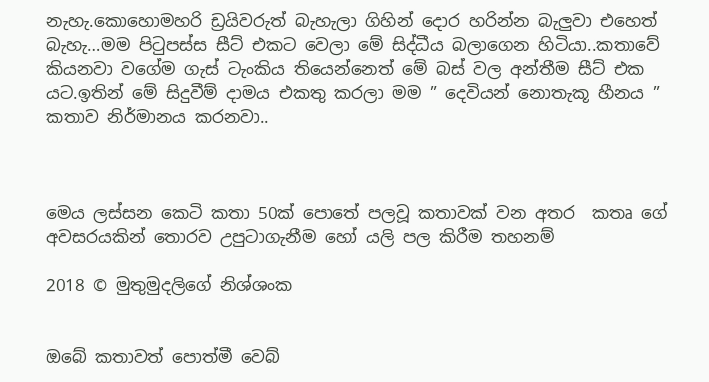නැහැ.කොහොමහරි ඩ්‍රයිවරුත් බැහැලා ගිහින් දොර හරින්න බැලුවා එහෙත් බැහැ…මම පිටුපස්ස සීට් එකට වෙලා මේ සිද්ධීය බලාගෙන හිටියා..කතාවේ කියනවා වගේම ගැස් ටැංකිය තියෙන්නෙත් මේ බස් වල අන්තීම සීට් එක යට.ඉතින් මේ සිදුවීම් දාමය එකතු කරලා මම ” දෙවියන් නොතැකූ හීනය ” කතාව නිර්මානය කරනවා..



මෙය ලස්සන කෙටි කතා 50ක් පොතේ පලවූ කතාවක් වන අතර  කතෘ ගේ අවසරයකින් තොරව උපුටාගැනීම හෝ යලි පල කිරීම තහනම්

2018 © මුතුමුදලිගේ නිශ්ශංක


ඔබේ කතාවත් පොත්මී වෙබ්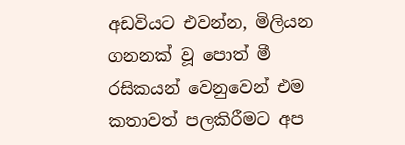අඩවියට එවන්න, මිලියන ගනනක් වූ පොත් මී රසිකයන් වෙනුවෙන් එම කතාවත් පලකිරීමට අප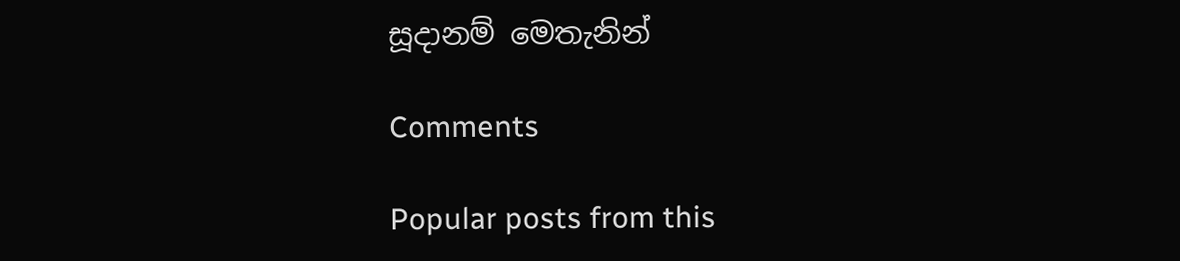සූදානම් මෙතැනින්

Comments

Popular posts from this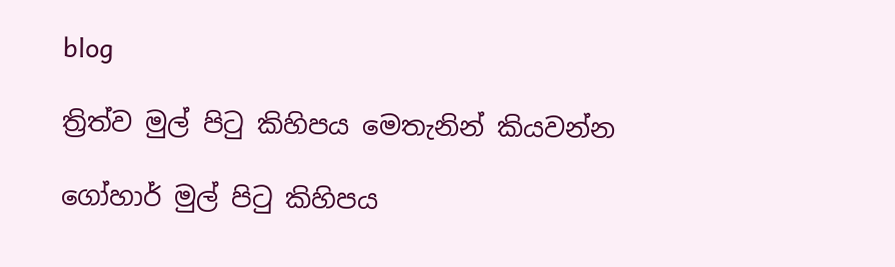blog

ත්‍රිත්ව මුල් පිටු කිහිපය මෙතැනින් කියවන්න

ගෝහාර් මුල් පිටු කිහිපය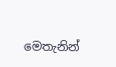මෙතැනින්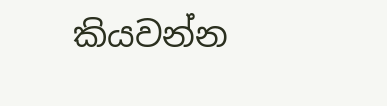කියවන්න